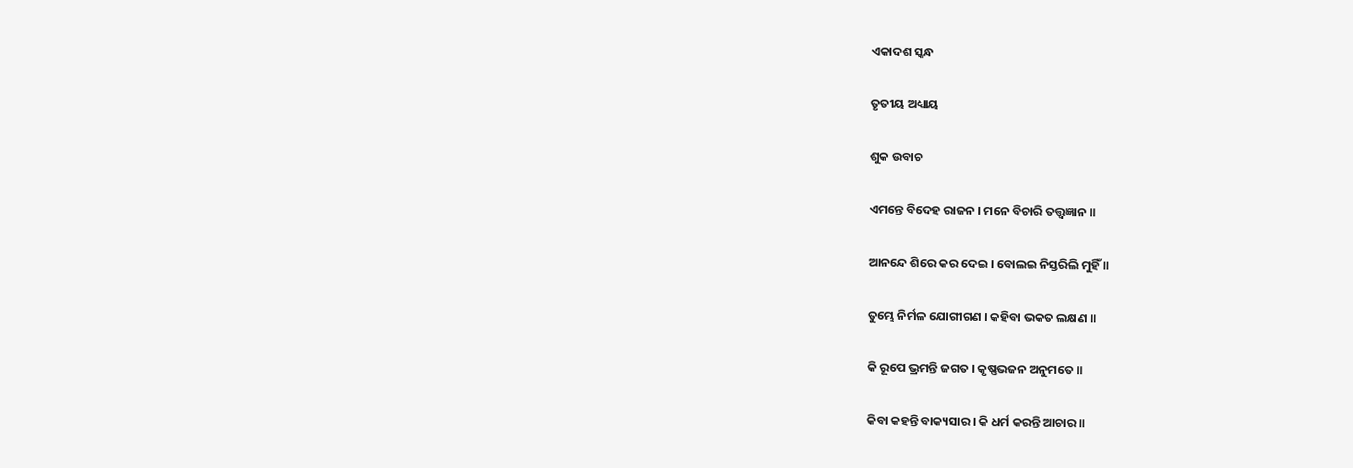ଏକାଦଶ ସ୍କନ୍ଧ

ତୃତୀୟ ଅଧ୍ୟାୟ

ଶୁକ ଉବାଚ

ଏମନ୍ତେ ବିଦେହ ରାଜନ । ମନେ ବିଚାରି ତତ୍ତ୍ୱଜ୍ଞାନ ॥

ଆନନ୍ଦେ ଶିରେ କର ଦେଇ । ବୋଲଇ ନିସ୍ତରିଲି ମୁହିଁ ॥

ତୁମ୍ଭେ ନିର୍ମଳ ଯୋଗୀଗଣ । କହିବା ଭକତ ଲକ୍ଷଣ ॥

କି ରୂପେ ଭ୍ରମନ୍ତି ଜଗତ । କୃଷ୍ଣଭଜନ ଅନୁମତେ ॥

କିବା କହନ୍ତି ବାକ୍ୟସାର । କି ଧର୍ମ କରନ୍ତି ଆଚାର ॥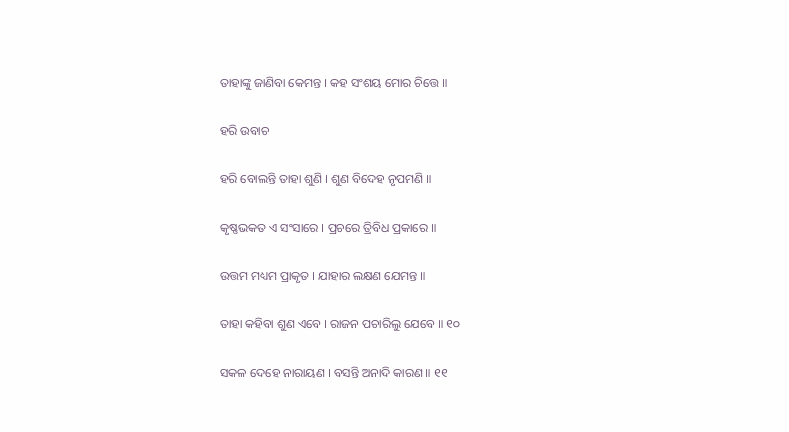ତାହାଙ୍କୁ ଜାଣିବା କେମନ୍ତ । କହ ସଂଶୟ ମୋର ଚିତ୍ତେ ॥

ହରି ଉବାଚ

ହରି ବୋଲନ୍ତି ତାହା ଶୁଣି । ଶୁଣ ବିଦେହ ନୃପମଣି ॥

କୃଷ୍ଣଭକତ ଏ ସଂସାରେ । ପ୍ରଚରେ ତ୍ରିବିଧ ପ୍ରକାରେ ॥

ଉତ୍ତମ ମଧ୍ୟମ ପ୍ରାକୃତ । ଯାହାର ଲକ୍ଷଣ ଯେମନ୍ତ ॥

ତାହା କହିବା ଶୁଣ ଏବେ । ରାଜନ ପଚାରିଲୁ ଯେବେ ॥ ୧୦

ସକଳ ଦେହେ ନାରାୟଣ । ବସନ୍ତି ଅନାଦି କାରଣ ॥ ୧୧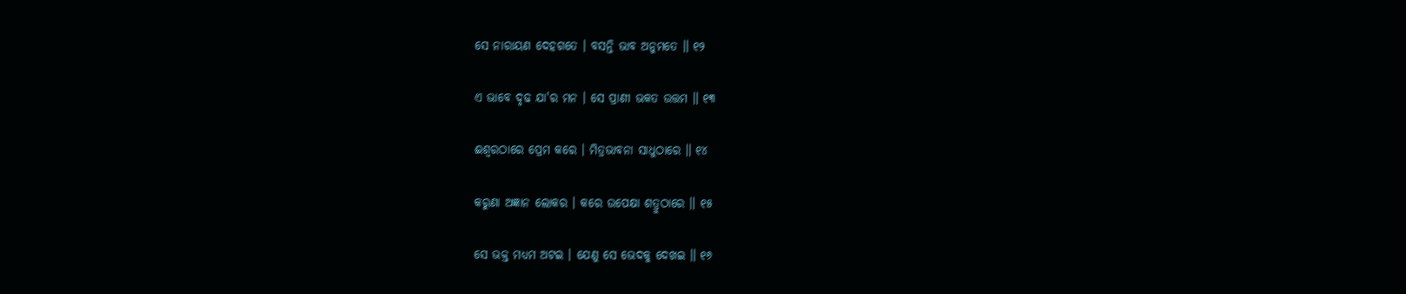ସେ ନାରାୟଣ ଦେହଗତେ । ବସନ୍ତି ଭାବ ଅନୁମତେ ॥ ୧୨

ଏ ଭାବେ ଦୃଢ ଯା'ର ମନ । ସେ ପ୍ରାଣୀ ଭକତ ଉତ୍ତମ ॥ ୧୩

ଈଶ୍ୱରଠାରେ ପ୍ରେମ କରେ । ମିତ୍ରଭାବନା ସାଧୁଠାରେ ॥ ୧୪

କରୁଣା ଅଜ୍ଞାନ ଲୋକର । କରେ ଉପେକ୍ଷା ଶତ୍ରୁଠାରେ ॥ ୧୫

ସେ ଭକ୍ତ ମଧ୍ୟମ ଅଟଇ । ଯେଣୁ ସେ ଭେଦକୁ ଦେଖଇ ॥ ୧୬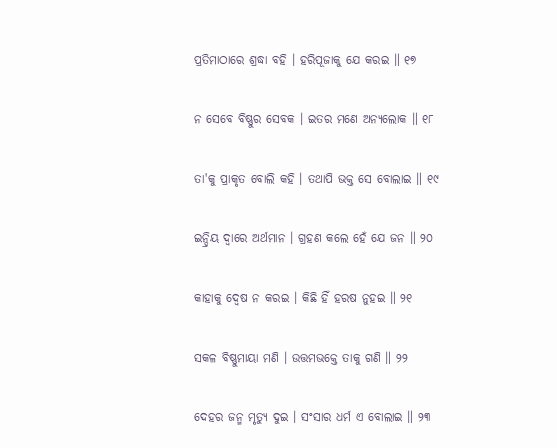ପ୍ରତିମାଠାରେ ଶ୍ରଦ୍ଧା ବହି । ହରିପୂଜାକୁ ଯେ କରଇ ॥ ୧୭

ନ ସେବେ ବିଷ୍ଣୁର ସେବକ । ଇତର ମଣେ ଅନ୍ୟଲୋକ ॥ ୧୮

ତା'କୁ ପ୍ରାକୃତ ବୋଲି କହି । ତଥାପି ଭକ୍ତ ସେ ବୋଲାଇ ॥ ୧୯

ଇନ୍ଦ୍ରିୟ ଦ୍ୱାରେ ଅର୍ଥମାନ । ଗ୍ରହଣ କଲେ ହେଁ ଯେ ଜନ ॥ ୨୦

କାହାକୁ ଦ୍ୱେଷ ନ କରଇ । କିଛି ହିଁ ହରଷ ନୁହଇ ॥ ୨୧

ସକଳ ବିଷ୍ଣୁମାୟା ମଣି । ଉତ୍ତମଭକ୍ତେ ତାକୁ ଗଣି ॥ ୨୨

ଦେହର ଜନ୍ମ ମୃତ୍ୟୁ ଦୁଇ । ସଂସାର ଧର୍ମ ଏ ବୋଲାଇ ॥ ୨୩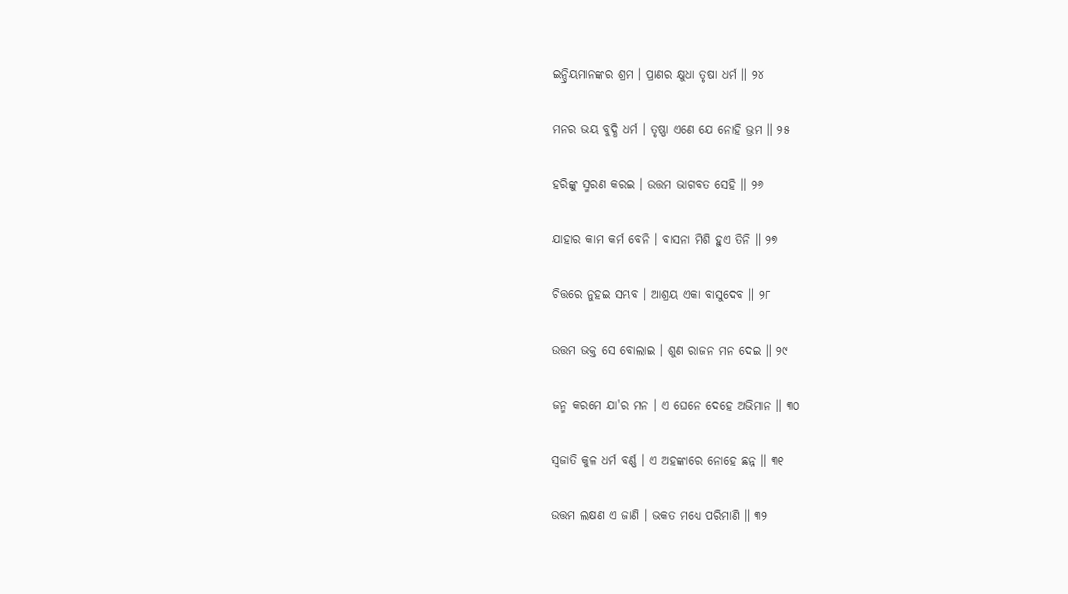ଇନ୍ଦ୍ରିୟମାନଙ୍କର ଶ୍ରମ । ପ୍ରାଣର କ୍ଷୁଧା ତୃଷା ଧର୍ମ ॥ ୨୪

ମନର ଭୟ ବୁଦ୍ଧି ଧର୍ମ । ତୃଷ୍ଣା ଏଣେ ଯେ ନୋହି ଭ୍ରମ ॥ ୨୫

ହରିଙ୍କୁ ସ୍ମରଣ କରଇ । ଉତ୍ତମ ଭାଗବତ ସେହି ॥ ୨୬

ଯାହାର କାମ କର୍ମ ବେନି । ବାସନା ମିଶି ହୁଏ ତିନି ॥ ୨୭

ଚିତ୍ତରେ ନୁହଇ ସମ୍ଭବ । ଆଶ୍ରୟ ଏକା ବାସୁଦେବ ॥ ୨୮

ଉତ୍ତମ ଭକ୍ତ ସେ ବୋଲାଇ । ଶୁଣ ରାଜନ ମନ ଦେଇ ॥ ୨୯

ଜନ୍ମ କରମେ ଯା'ର ମନ । ଏ ଘେନେ ଦେହେ ଅଭିମାନ ॥ ୩୦

ସ୍ୱଜାତି କୁଳ ଧର୍ମ ବର୍ଣ୍ଣ । ଏ ଅହଙ୍କାରେ ନୋହେ ଛନ୍ନ ॥ ୩୧

ଉତ୍ତମ ଲକ୍ଷଣ ଏ ଜାଣି । ଭକତ ମଧ୍ୟେ ପରିମାଣି ॥ ୩୨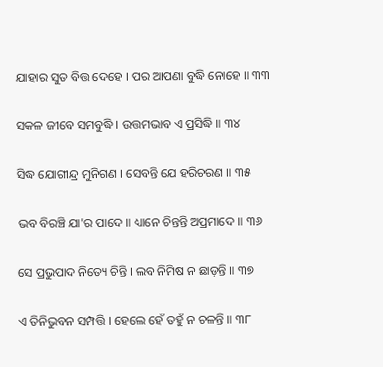ଯାହାର ସୁତ ବିତ୍ତ ଦେହେ । ପର ଆପଣା ବୁଦ୍ଧି ନୋହେ ॥ ୩୩

ସକଳ ଜୀବେ ସମବୁଦ୍ଧି । ଉତ୍ତମଭାବ ଏ ପ୍ରସିଦ୍ଧି ॥ ୩୪

ସିଦ୍ଧ ଯୋଗୀନ୍ଦ୍ର ମୁନିଗଣ । ସେବନ୍ତି ଯେ ହରିଚରଣ ॥ ୩୫

ଭବ ବିରଞ୍ଚି ଯା'ର ପାଦେ ॥ ଧ୍ୟାନେ ଚିନ୍ତନ୍ତି ଅପ୍ରମାଦେ ॥ ୩୬

ସେ ପ୍ରଭୁପାଦ ନିତ୍ୟେ ଚିନ୍ତି । ଲବ ନିମିଷ ନ ଛାଡ଼ନ୍ତି ॥ ୩୭

ଏ ତିନିଭୁବନ ସମ୍ପତ୍ତି । ହେଲେ ହେଁ ତହୁଁ ନ ଚଳନ୍ତି ॥ ୩୮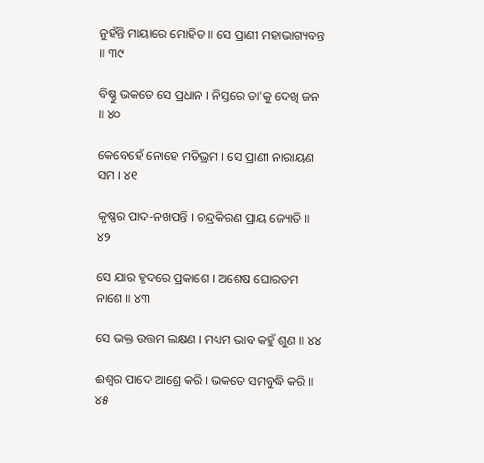ନୁହଁନ୍ତି ମାୟାରେ ମୋହିତ ॥ ସେ ପ୍ରାଣୀ ମହାଭାଗ୍ୟବନ୍ତ ॥ ୩୯

ବିଷ୍ଣୁ ଭକତେ ସେ ପ୍ରଧାନ । ନିସ୍ତରେ ତା'କୁ ଦେଖି ଜନ ॥ ୪୦

କେବେହେଁ ନୋହେ ମତିଭ୍ରମ । ସେ ପ୍ରାଣୀ ନାରାୟଣ ସମ । ୪୧

କୃଷ୍ଣର ପାଦ-ନଖପନ୍ତି । ଚନ୍ଦ୍ରକିରଣ ପ୍ରାୟ ଜ୍ୟୋତି ॥ ୪୨

ସେ ଯାର ହୃଦରେ ପ୍ରକାଶେ । ଅଶେଷ ଘୋରତମ ନାଶେ ॥ ୪୩

ସେ ଭକ୍ତ ଉତ୍ତମ ଲକ୍ଷଣ । ମଧ୍ୟମ ଭାବ କହୁଁ ଶୁଣ ॥ ୪୪

ଈଶ୍ୱର ପାଦେ ଆଶ୍ରେ କରି । ଭକତେ ସମବୁଦ୍ଧି କରି ॥ ୪୫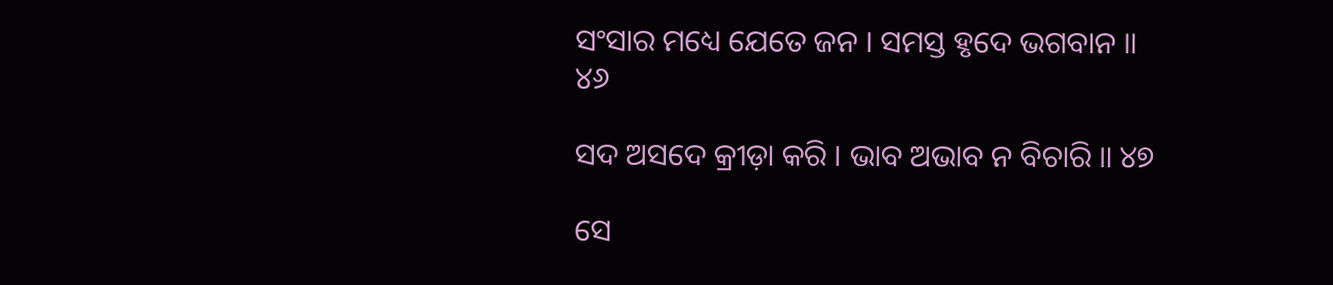ସଂସାର ମଧ୍ୟେ ଯେତେ ଜନ । ସମସ୍ତ ହୃଦେ ଭଗବାନ ॥ ୪୬

ସଦ ଅସଦେ କ୍ରୀଡ଼ା କରି । ଭାବ ଅଭାବ ନ ବିଚାରି ॥ ୪୭

ସେ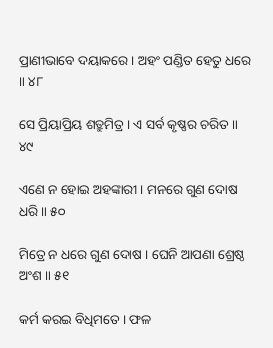ପ୍ରାଣୀଭାବେ ଦୟାକରେ । ଅହଂ ପଣ୍ଡିତ ହେତୁ ଧରେ ॥ ୪୮

ସେ ପ୍ରିୟାପ୍ରିୟ ଶତ୍ରୁମିତ୍ର । ଏ ସର୍ବ କୃଷ୍ଣର ଚରିତ ॥ ୪୯

ଏଣେ ନ ହୋଇ ଅହଙ୍କାରୀ । ମନରେ ଗୁଣ ଦୋଷ ଧରି ॥ ୫୦

ମିତ୍ରେ ନ ଧରେ ଗୁଣ ଦୋଷ । ଘେନି ଆପଣା ଶ୍ରେଷ୍ଠ ଅଂଶ ॥ ୫୧

କର୍ମ କରଇ ବିଧିମତେ । ଫଳ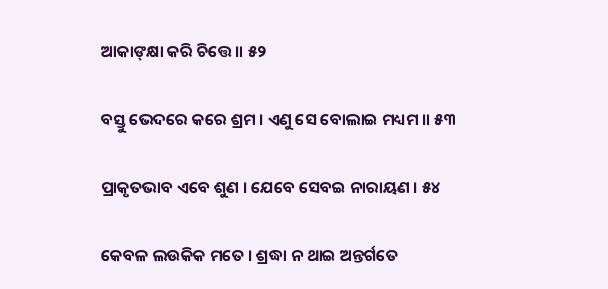ଆକାଙ୍‌କ୍ଷା କରି ଚିତ୍ତେ ॥ ୫୨

ବସ୍ତୁ ଭେଦରେ କରେ ଶ୍ରମ । ଏଣୁ ସେ ବୋଲାଇ ମଧ୍ୟମ ॥ ୫୩

ପ୍ରାକୃତଭାବ ଏବେ ଶୁଣ । ଯେବେ ସେବଇ ନାରାୟଣ । ୫୪

କେବଳ ଲଉକିକ ମତେ । ଶ୍ରଦ୍ଧା ନ ଥାଇ ଅନ୍ତର୍ଗତେ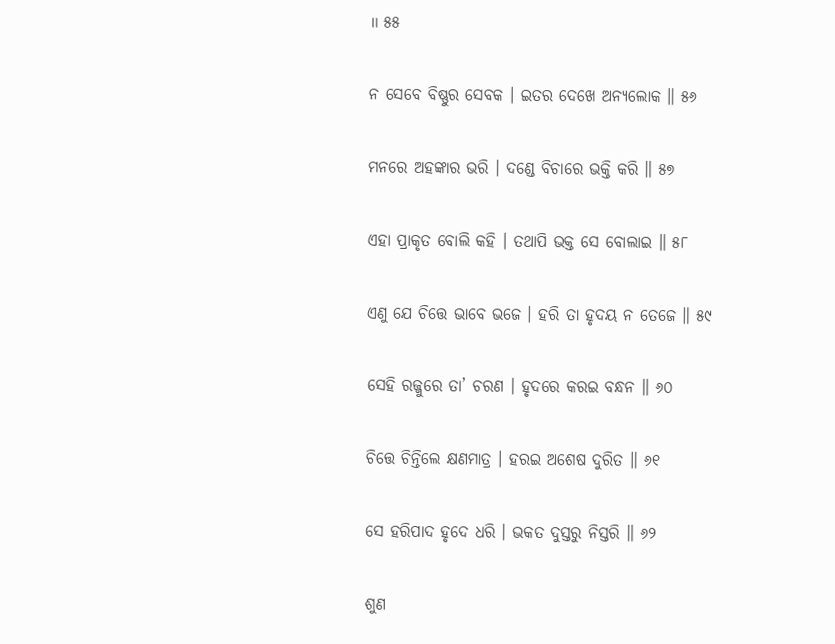॥ ୫୫

ନ ସେବେ ବିଷ୍ଣୁର ସେବକ । ଇତର ଦେଖେ ଅନ୍ୟଲୋକ ॥ ୫୬

ମନରେ ଅହଙ୍କାର ଭରି । ଦଣ୍ଡେ ବିଚାରେ ଭକ୍ତି କରି ॥ ୫୭

ଏହା ପ୍ରାକୃତ ବୋଲି କହି । ତଥାପି ଭକ୍ତ ସେ ବୋଲାଇ ॥ ୫୮

ଏଣୁ ଯେ ଚିତ୍ତେ ଭାବେ ଭଜେ । ହରି ତା ହୃଦୟ ନ ତେଜେ ॥ ୫୯

ସେହି ରଜ୍ଜୁରେ ତା’ ଚରଣ । ହୃଦରେ କରଇ ବନ୍ଧନ ॥ ୬୦

ଚିତ୍ତେ ଚିନ୍ତିଲେ କ୍ଷଣମାତ୍ର । ହରଇ ଅଶେଷ ଦୁରିତ ॥ ୬୧

ସେ ହରିପାଦ ହୃଦେ ଧରି । ଭକତ ଦୁସ୍ତରୁ ନିସ୍ତରି ॥ ୬୨

ଶୁଣ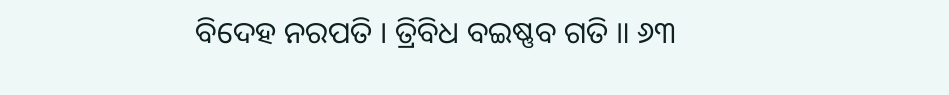ବିଦେହ ନରପତି । ତ୍ରିବିଧ ବଇଷ୍ଣବ ଗତି ॥ ୬୩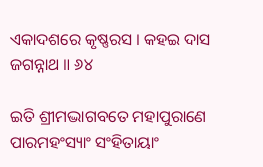ଏକାଦଶରେ କୃଷ୍ଣରସ । କହଇ ଦାସ ଜଗନ୍ନାଥ ॥ ୬୪

ଇତି ଶ୍ରୀମଦ୍ଭାଗବତେ ମହାପୁରାଣେ ପାରମହଂସ୍ୟାଂ ସଂହିତାୟାଂ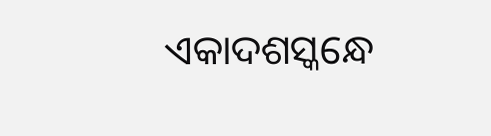ଏକାଦଶସ୍କନ୍ଧେ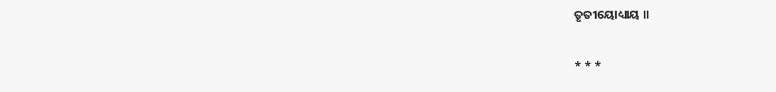ତୃତୀୟୋଧ୍ୟାୟ ॥

* * *